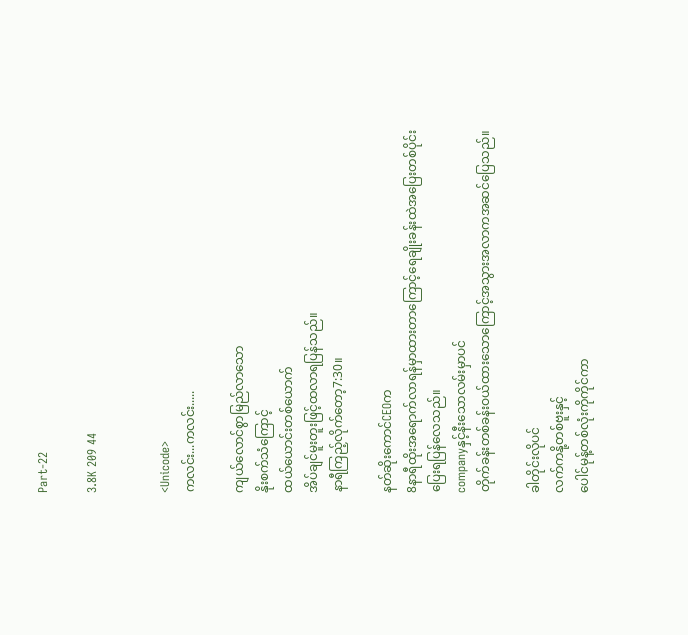Part-22

3.8K 209 44


<Unicode>
ကလင်း...ကလင်း.....

ကျယ်လောင်စွာမြည်လာသော
နိုးစက်သံကြောင့်
ထယ်ယောင်းတစ်ယောက်
အိပ်ချင်မူးတူးဖြင့်ထလာရပြန်သည်။
နာရီကြည့်လိုက်တော့7:30။

နတ်ဆိုးကောင်CEOက
8နာရီထိုးအရောက်လာရန်မှာထားတာကြောင့်ရေချိုးခန်းထဲအပြေးတစ်ပိုင်း
ပြေးရပြန်လေသည်။
companyနှင့်နီးသောလမ်းမှာပင်
တိုက်ခန်းတစ်ခန်းဝယ်ထားသောကြောင့်အသွားအလာကအဆင်ပြေသည်။

ခါတိုင်းလိုပင်
လက်ကနို့တစ်ဗူးနှင့်
ပေါင်မုန့်တစ်လုံးကိုကိုင်ကာ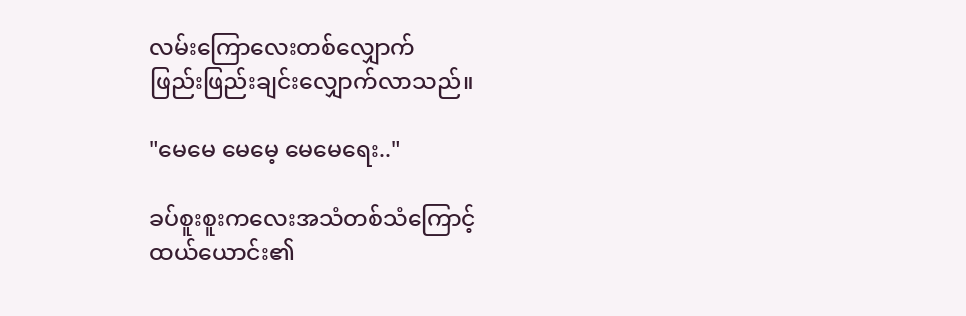လမ်းကြောလေးတစ်လျှောက်
ဖြည်းဖြည်းချင်းလျှောက်လာသည်။

"မေမေ မေမေ့ မေမေရေး.."

ခပ်စူးစူးကလေးအသံတစ်သံကြောင့်
ထယ်ယောင်း၏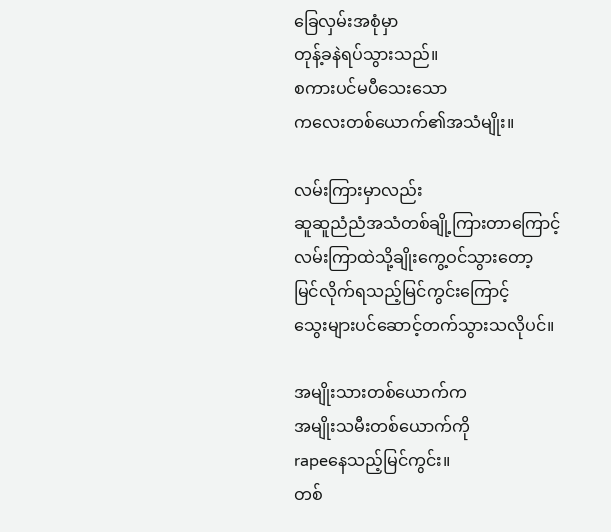ခြေလှမ်းအစုံမှာ
တုန့်ခနဲရပ်သွားသည်။
စကားပင်မပီသေးသော
ကလေးတစ်ယောက်၏အသံမျိုး။

လမ်းကြားမှာလည်း
ဆူဆူညံညံအသံတစ်ချို့ကြားတာကြောင့်
လမ်းကြာထဲသို့ချိုးကွေ့ဝင်သွားတော့
မြင်လိုက်ရသည့်မြင်ကွင်းကြောင့်
သွေးများပင်ဆောင့်တက်သွားသလိုပင်။

အမျိုးသားတစ်ယောက်က
အမျိုးသမီးတစ်ယောက်ကို
rapeနေသည့်မြင်ကွင်း။
တစ်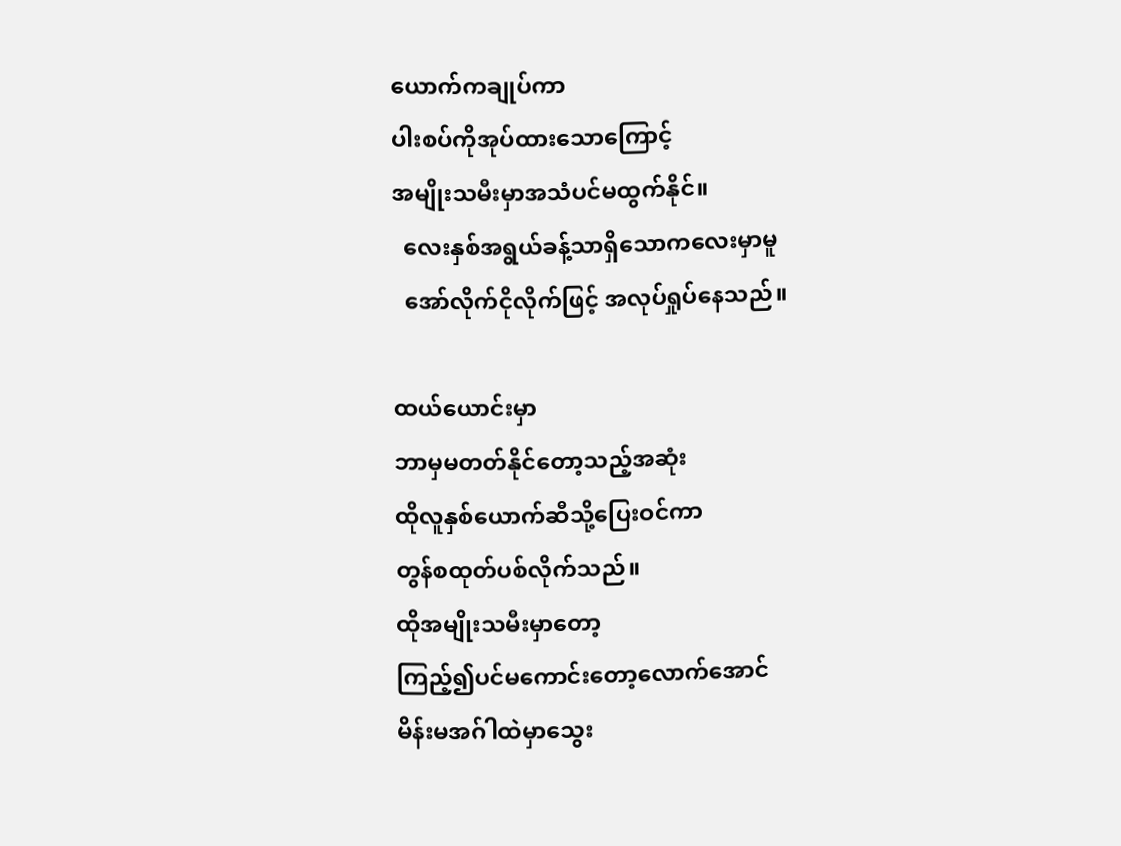ယောက်ကချုပ်ကာ
ပါးစပ်ကိုအုပ်ထားသောကြောင့်
အမျိုးသမီးမှာအသံပင်မထွက်နိုင်။
  လေးနှစ်အရွယ်ခန့်သာရှိသောကလေးမှာမူ
  အော်လိုက်ငိုလိုက်ဖြင့် အလုပ်ရှုပ်နေသည်။

ထယ်ယောင်းမှာ
ဘာမှမတတ်နိုင်တော့သည့်အဆုံး
ထိုလူနှစ်ယောက်ဆီသို့ပြေးဝင်ကာ
တွန်စထုတ်ပစ်လိုက်သည်။
ထိုအမျိုးသမီးမှာတော့
ကြည့်၍ပင်မကောင်းတော့လောက်အောင်
မိန်းမအဂ်ါထဲမှာသွေး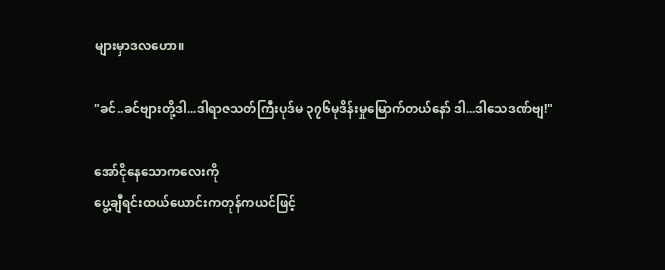များမှာဒလဟော။

"ခင်..ခင်ဗျားတို့ဒါ...ဒါရာဇသတ်ကြီးပုဒ်မ ၃၇၆မုဒိန်းမှုမြောက်တယ်နော် ဒါ...ဒါသေဒဏ်ဗျ!"

အော်ငိုနေသောကလေးကို
ပွေ့ချီရင်းထယ်ယောင်းကတုန်ကယင်ဖြင့်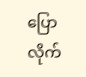ပြောလိုက်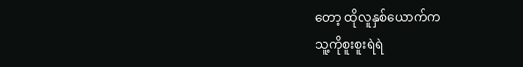တော့ ထိုလူနှစ်ယောက်က
သူ့ကိုစူးစူးရဲရဲ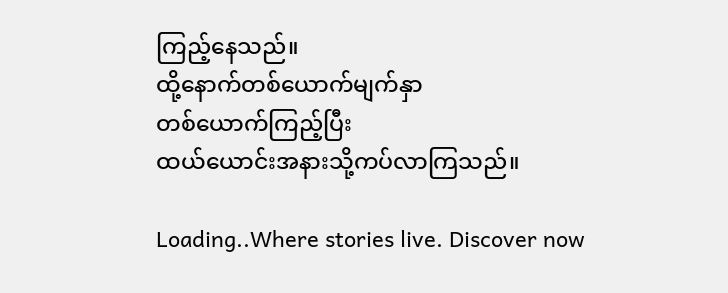ကြည့်နေသည်။
ထို့နောက်တစ်ယောက်မျက်နှာ
တစ်ယောက်ကြည့်ပြီး
ထယ်ယောင်းအနားသို့ကပ်လာကြသည်။

Loading..Where stories live. Discover now